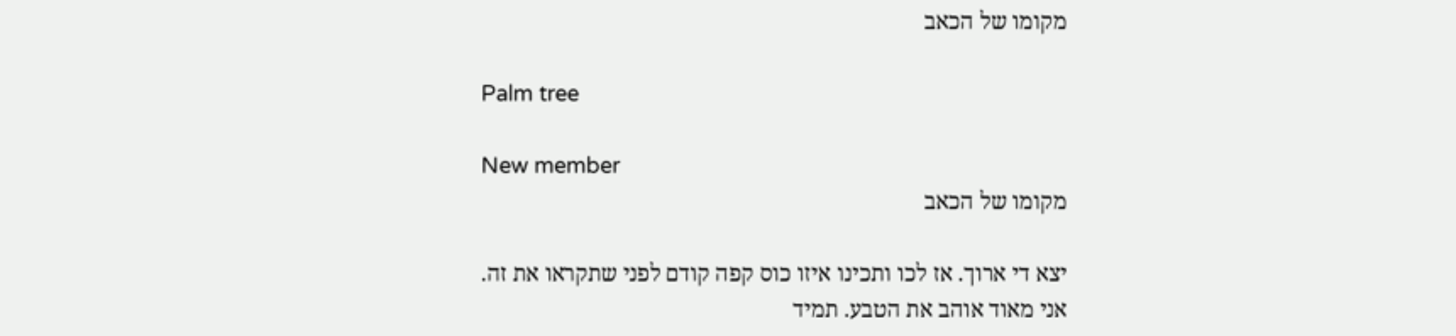מקומו של הכאב

Palm tree

New member
מקומו של הכאב

יצא די ארוך. אז לכו ותכינו איזו כוס קפה קודם לפני שתקראו את זה.
אני מאוד אוהב את הטבע. תמיד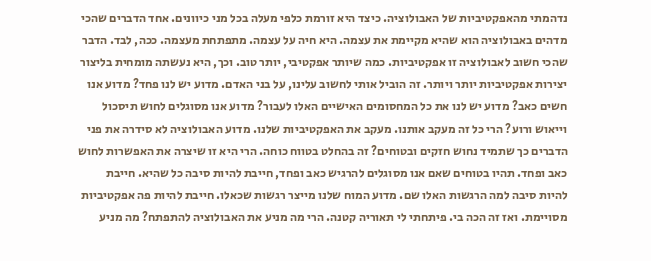נדהמתי מהאפקטיביות של האבולוציה. כיצד היא זורמת כלפי מעלה בכל מני כיוונים. אחד הדברים שהכי מדהים באבולוציה הוא שהיא מקיימת את עצמה. היא חיה על עצמה. מתפתחת מעצמה. ככה, לבד. הדבר שהכי חשוב לאבולוציה זו אפקטיביות. כמה שיותר אפקטיבי, יותר טוב. וכך, היא נעשתה מומחית בליצור יצירות אפקטיביות יותר ויותר. זה הוביל אותי לחשוב עלינו, על בני האדם. מדוע יש לנו פחד? מדוע אנו חשים כאב? מדוע יש לנו את כל המחסומים האישיים האלו לעבור? מדוע אנו מסוגלים לחוש תיסכול וייאוש ורוע? הרי כל זה מעקב אותנו. מעקב את האפקטיביות שלנו. מדוע האבולוציה לא סידרה את פני הדברים כך שתמיד נחוש חזקים ובטוחים? זה בהחלט בטווח כוחה. הרי היא זו שיצרה את האפשרות לחוש כאב ופחד. תהיו בטוחים שאם אנו מסוגלים להרגיש כאב ופחד, חייבת להיות סיבה כל שהיא. חייבת להיות סיבה למה הרגשות האלו שם. מדוע המוח שלנו מייצר רגשות שכאלו. חייבת להיות פה אפקטיביות מסויימת. ואז זה הכה בי. פיתחתי לי תאוריה קטנה. הרי מה מניע את האבולוציה להתפתח? מה מניע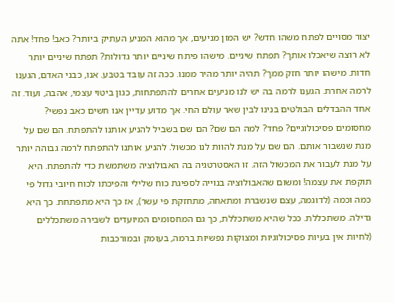יצור מסויים לפתח משהו חדש? יש המון מניעים, אך מהוא המניע העתיק ביותר? כאב! פחד! אתה לא רוצה שיאכלו אותך? תפתח שיניים. מישהו פיתח שיניים יותר גדולות? תפתח שיניים יותר חדות. מישהו יותר חזק ממך? תהיה יותר מהיר ממנו. ככה זה עובד בטבע. אנו, כבני האדם, הגענו לרמה אחרת. הגענו לרמה בה יש לנו מניעים אחרים להתפתחות, כגון ביטוי עצמי, אהבה, ועוד. זה אחד ההבדלים הבולטים בנינו לבין שאר עולם החי. אך מדוע עדיין אנו חשים כאב נפשי? מחסומים פסיכולוגיים? פחד? למה הם שם? הם שם בשביל להניע אותנו להתפתח. הם שם על מנת שנשבור אותם. הם שם על מנת להוות לנו מכשול. להניע אותנו להתפתח לרמה גבוהה יותר על מנת לעבור את המכשול הזה. זו האסטרטגיה בה האבולוציה משתמשת כדי להתפתח. היא תוקפת את עצמה! ומשום שהאבולוציה בנוייה לספיגת כוח שלילי והפיכתו לכוח חיובי גדול פי כמה וכמה (לדוגמה, עצם שנשברת ומתאחה, מתחזקת פי עשר), אז כך היא מתפתחת. כך היא גדילה. משתכללת. ככל שהיא משתכללת, כך גם המחסומים המיועדים לשבירה משתכללים (לחיות אין בעיות פסיכולוגיות ומצוקות נפשיות ברמה, בעומק ובמורכבות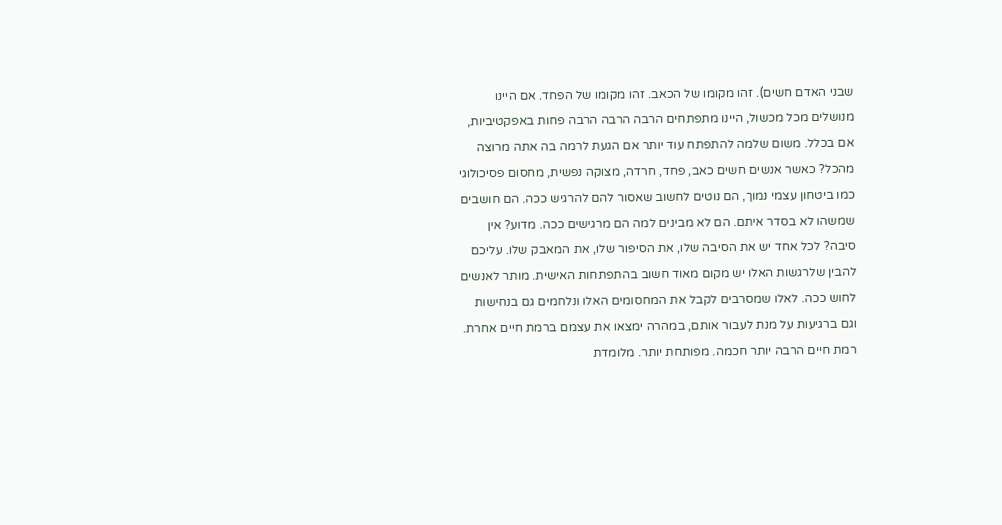שבני האדם חשים). זהו מקומו של הכאב. זהו מקומו של הפחד. אם היינו מנושלים מכל מכשול, היינו מתפתחים הרבה הרבה הרבה פחות באפקטיביות, אם בכלל. משום שלמה להתפתח עוד יותר אם הגעת לרמה בה אתה מרוצה מהכל? כאשר אנשים חשים כאב, פחד, חרדה, מצוקה נפשית, מחסום פסיכולוגי כמו ביטחון עצמי נמוך, הם נוטים לחשוב שאסור להם להרגיש ככה. הם חושבים שמשהו לא בסדר איתם. הם לא מבינים למה הם מרגישים ככה. מדוע? אין סיבה? לכל אחד יש את הסיבה שלו, את הסיפור שלו, את המאבק שלו. עליכם להבין שלרגשות האלו יש מקום מאוד חשוב בהתפתחות האישית. מותר לאנשים לחוש ככה. לאלו שמסרבים לקבל את המחסומים האלו ונלחמים גם בנחישות וגם ברגיעות על מנת לעבור אותם, במהרה ימצאו את עצמם ברמת חיים אחרת. רמת חיים הרבה יותר חכמה. מפותחת יותר. מלומדת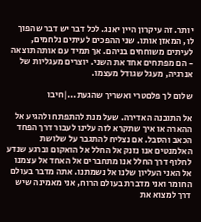יותר. זה עיקרון היין יאנג. לכל דבר יש דבר שהפוך לו, המאזן אותו. שני ההפכים לעיתים נלחמים, לעיתים משוחחים בניהם. אך תמיד עם אותה תוצאה - הם מפתחים אחד את השני. יוצרים מעגליות של אנרגיה, מעגל שגודל מעצמו.

שלום לך פלםטרי ואשריך שהגעת...|חיבו

אל התובנה האדירה. שעל מנת להתפתח ולהגיע אל ההארה או איך שתקרא לזה עלינו לעבור דרך הפחד הכאב והסבל. אם נצליח להתגבר על שלושת האלמנטים אנו נזנק אל החלל אל הואקום וברגע שנדע לחלוף דרך החלל אנו מתחברים אל האחד אל עצמנו אל האני העליון שלנו אל נשמתנו. אתה מדבר בעולם החומר ואני מדברת בעולם הרוח, אני מאמינה שיש דרך למצוא את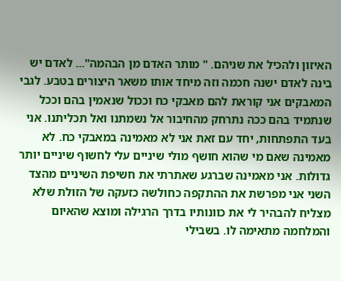האיזון ולהכיל את שניהם. " מותר האדם מן הבהמה"... לאדם יש בינה לאדם ישנה חכמה וזה מיחד אותו משאר היצורים בטבע. לגבי המאבקים אני קוראת להם מאבקי כח וככול שנאמין בהם וככל שנתמיד בהם ככה נתרחק מהחיבור אל נשמתנו ואל תכליתנו. אני בעד התפתחות, יחד עם זאת אני לא מאמינה במאבקי כח. לא מאמינה שאם מי שהוא חושף מולי שיניים עלי לחשוף שיניים יותר גדולות. אני מאמינה שברגע שאתרתי את חשיפת השיניים מהצד השני אני מפרשת את ההתקפה כחולשה כזעקה של הזולת שלא מצליח להבהיר לי את כוונותיו בדרך הרגילה ומוצא שהאיום והמלחמה מתאימה לו. בשבילי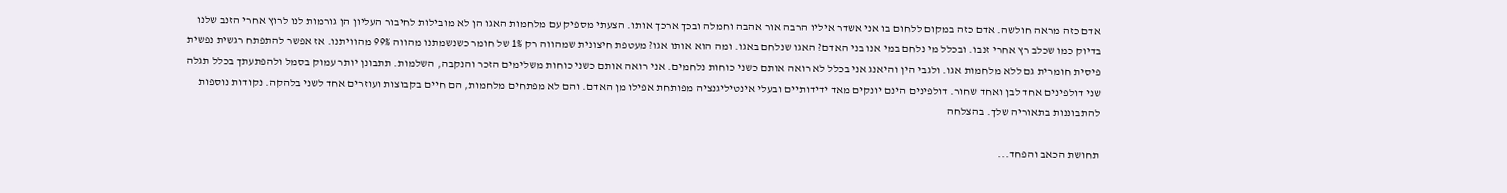אדם כזה מראה חולשה. אדם כזה במקום ללחום בו אני אשדר איליו הרבה אור אהבה וחמלה ובכך ארכך אותו. הצעתי מספיק עם מלחמות האגו הן לא מובילות לחיבור העליון הן גורמות לנו לרוץ אחרי הזנב שלנו בדיוק כמו שכלב רץ אחרי זנבו. ובכלל מי נלחם במי אנו בני האדם? האגו שנלחם באגו. ומה הוא אותו אגו? מעטפת חיצונית שמהווה רק 1% של חומר כשנשמתנו מהווה 99% מהוויתנו. אז אפשר להתפתח רגשית נפשית פיסית חומרית גם ללא מלחמות אגו. ולגבי הין והיאנג אני בכלל לא רואה אותם כשני כוחות נלחמים. אני רואה אותם כשני כוחות משלימים הזכר והנקבה, השלמות. תתבונן יותר עמוק בסמל ולהפתעתך בכלל תגלה שני דולפינים אחד לבן ואחד שחור. דולפינים הינם יונקים מאד ידידותיים ובעלי אינטיליגנציה מפותחת אפילו מן האדם. והם לא מפתחים מלחמות, הם חיים בקבוצות ועוזרים אחד לשני בלהקה. נקודות נוספות להתבוננות בתאוריה שלך. בהצלחה

תחושת הכאב והפחד...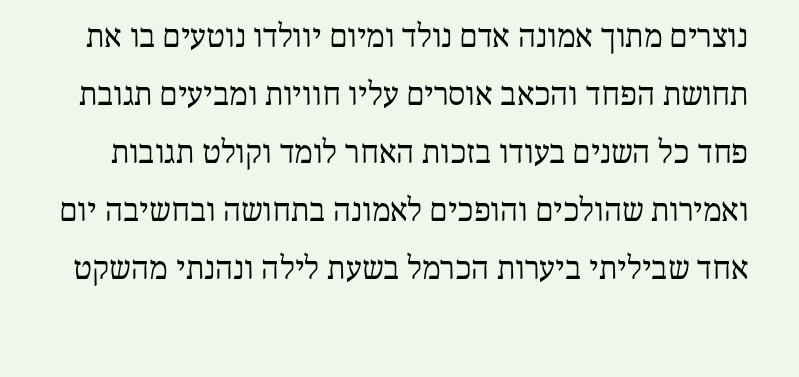נוצרים מתוך אמונה אדם נולד ומיום יוולדו נוטעים בו את תחושת הפחד והכאב אוסרים עליו חוויות ומביעים תגובת פחד כל השנים בעודו בזכות האחר לומד וקולט תגובות ואמירות שהולכים והופכים לאמונה בתחושה ובחשיבה יום אחד שביליתי ביערות הכרמל בשעת לילה ונהנתי מהשקט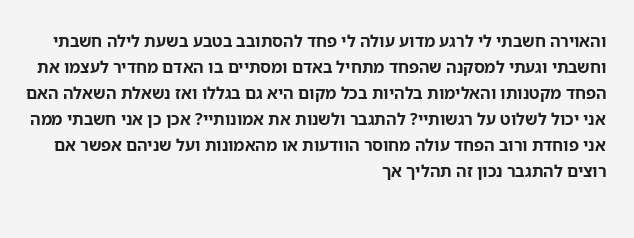והאוירה חשבתי לי לרגע מדוע עולה לי פחד להסתובב בטבע בשעת לילה חשבתי וחשבתי וגעתי למסקנה שהפחד מתחיל באדם ומסתיים בו האדם מחדיר לעצמו את הפחד מקטנותו והאלימות בלהיות בכל מקום היא גם בגללו ואז נשאלת השאלה האם אני יכול לשלוט על רגשותיי? להתגבר ולשנות את אמונותיי? אכן כן אני חשבתי ממה אני פוחדת ורוב הפחד עולה מחוסר הוודעות או מהאמונות ועל שניהם אפשר אם רוצים להתגבר נכון זה תהליך אך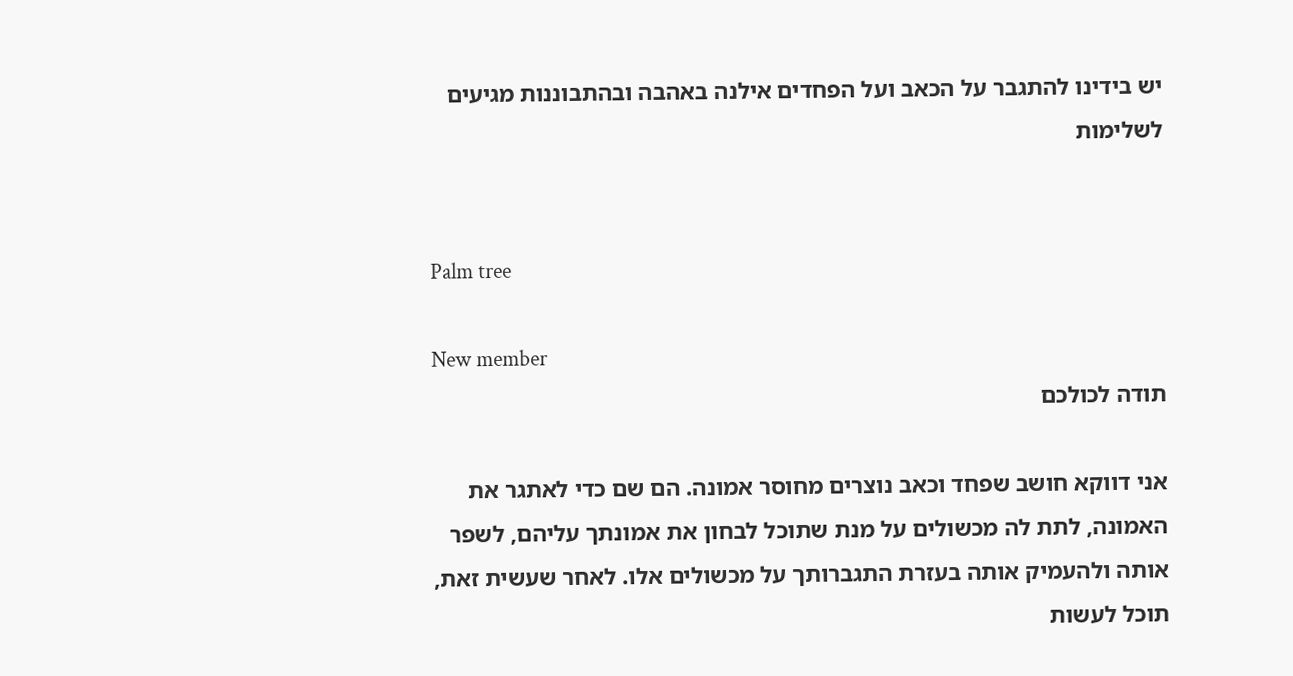יש בידינו להתגבר על הכאב ועל הפחדים אילנה באהבה ובהתבוננות מגיעים לשלימות


Palm tree

New member
תודה לכולכם

אני דווקא חושב שפחד וכאב נוצרים מחוסר אמונה. הם שם כדי לאתגר את האמונה, לתת לה מכשולים על מנת שתוכל לבחון את אמונתך עליהם, לשפר אותה ולהעמיק אותה בעזרת התגברותך על מכשולים אלו. לאחר שעשית זאת, תוכל לעשות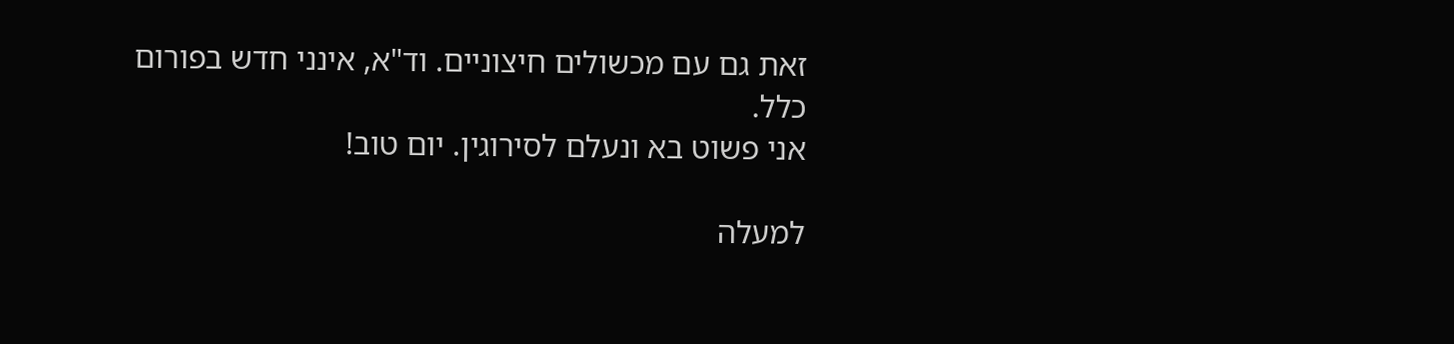זאת גם עם מכשולים חיצוניים. וד"א, אינני חדש בפורום כלל.
אני פשוט בא ונעלם לסירוגין. יום טוב!

למעלה